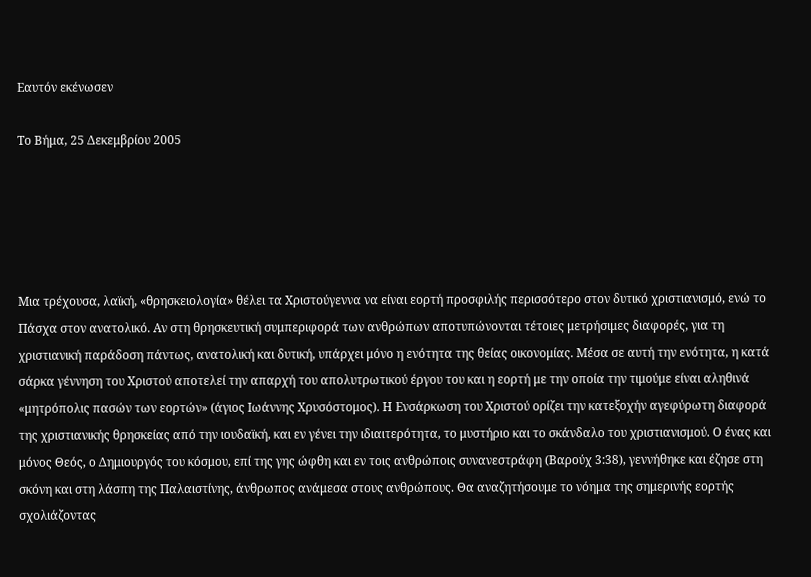Εαυτόν εκένωσεν

Το Βήμα, 25 Δεκεμβρίου 2005





Μια τρέχουσα, λαϊκή, «θρησκειολογία» θέλει τα Χριστούγεννα να είναι εορτή προσφιλής περισσότερο στον δυτικό χριστιανισμό, ενώ το Πάσχα στον ανατολικό. Αν στη θρησκευτική συμπεριφορά των ανθρώπων αποτυπώνονται τέτοιες μετρήσιμες διαφορές, για τη χριστιανική παράδοση πάντως, ανατολική και δυτική, υπάρχει μόνο η ενότητα της θείας οικονομίας. Μέσα σε αυτή την ενότητα, η κατά σάρκα γέννηση του Χριστού αποτελεί την απαρχή του απολυτρωτικού έργου του και η εορτή με την οποία την τιμούμε είναι αληθινά «μητρόπολις πασών των εορτών» (άγιος Ιωάννης Χρυσόστομος). Η Ενσάρκωση του Χριστού ορίζει την κατεξοχήν αγεφύρωτη διαφορά της χριστιανικής θρησκείας από την ιουδαϊκή, και εν γένει την ιδιαιτερότητα, το μυστήριο και το σκάνδαλο του χριστιανισμού. Ο ένας και μόνος Θεός, ο Δημιουργός του κόσμου, επί της γης ώφθη και εν τοις ανθρώποις συνανεστράφη (Βαρούχ 3:38), γεννήθηκε και έζησε στη σκόνη και στη λάσπη της Παλαιστίνης, άνθρωπος ανάμεσα στους ανθρώπους. Θα αναζητήσουμε το νόημα της σημερινής εορτής σχολιάζοντας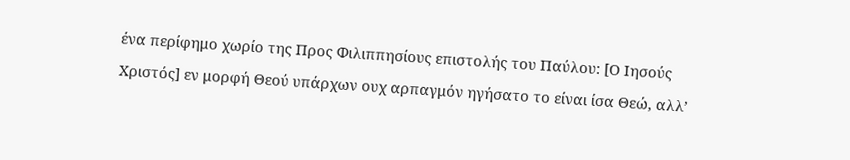ένα περίφημο χωρίο της Προς Φιλιππησίους επιστολής του Παύλου: [Ο Ιησούς Χριστός] εν μορφή Θεού υπάρχων ουχ αρπαγμόν ηγήσατο το είναι ίσα Θεώ, αλλ’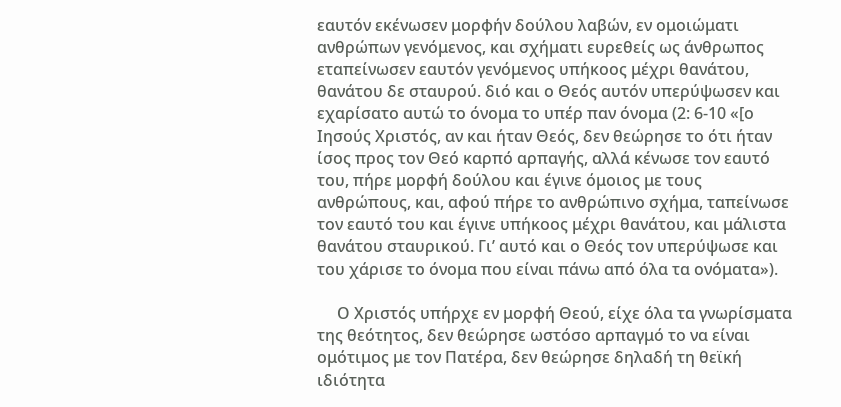εαυτόν εκένωσεν μορφήν δούλου λαβών, εν ομοιώματι ανθρώπων γενόμενος, και σχήματι ευρεθείς ως άνθρωπος εταπείνωσεν εαυτόν γενόμενος υπήκοος μέχρι θανάτου, θανάτου δε σταυρού. διό και ο Θεός αυτόν υπερύψωσεν και εχαρίσατο αυτώ το όνομα το υπέρ παν όνομα (2: 6-10 «[ο Ιησούς Χριστός, αν και ήταν Θεός, δεν θεώρησε το ότι ήταν ίσος προς τον Θεό καρπό αρπαγής, αλλά κένωσε τον εαυτό του, πήρε μορφή δούλου και έγινε όμοιος με τους ανθρώπους, και, αφού πήρε το ανθρώπινο σχήμα, ταπείνωσε τον εαυτό του και έγινε υπήκοος μέχρι θανάτου, και μάλιστα θανάτου σταυρικού. Γι’ αυτό και ο Θεός τον υπερύψωσε και του χάρισε το όνομα που είναι πάνω από όλα τα ονόματα»).

     Ο Χριστός υπήρχε εν μορφή Θεού, είχε όλα τα γνωρίσματα της θεότητος, δεν θεώρησε ωστόσο αρπαγμό το να είναι ομότιμος με τον Πατέρα, δεν θεώρησε δηλαδή τη θεϊκή ιδιότητα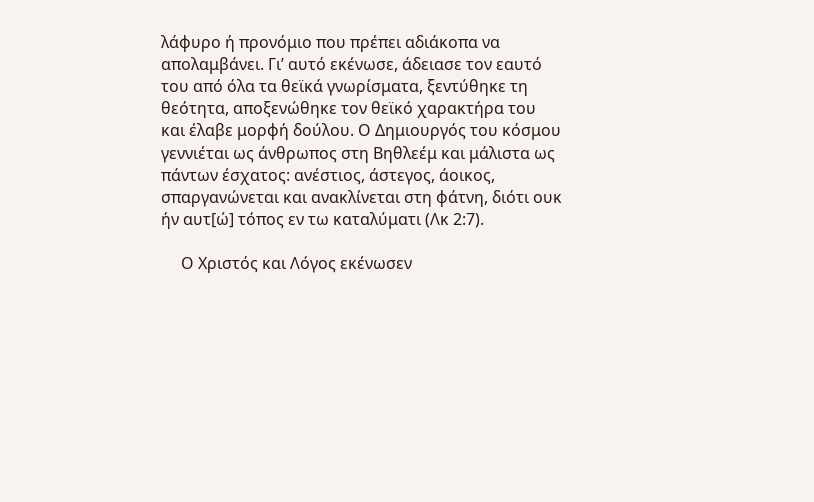λάφυρο ή προνόμιο που πρέπει αδιάκοπα να απολαμβάνει. Γι’ αυτό εκένωσε, άδειασε τον εαυτό του από όλα τα θεϊκά γνωρίσματα, ξεντύθηκε τη θεότητα, αποξενώθηκε τον θεϊκό χαρακτήρα του και έλαβε μορφή δούλου. Ο Δημιουργός του κόσμου γεννιέται ως άνθρωπος στη Βηθλεέμ και μάλιστα ως πάντων έσχατος: ανέστιος, άστεγος, άοικος, σπαργανώνεται και ανακλίνεται στη φάτνη, διότι ουκ ήν αυτ[ώ] τόπος εν τω καταλύματι (Λκ 2:7).

     Ο Χριστός και Λόγος εκένωσεν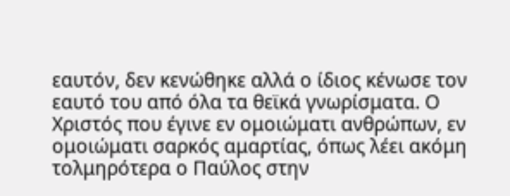εαυτόν, δεν κενώθηκε αλλά ο ίδιος κένωσε τον εαυτό του από όλα τα θεϊκά γνωρίσματα. Ο Χριστός που έγινε εν ομοιώματι ανθρώπων, εν ομοιώματι σαρκός αμαρτίας, όπως λέει ακόμη τολμηρότερα ο Παύλος στην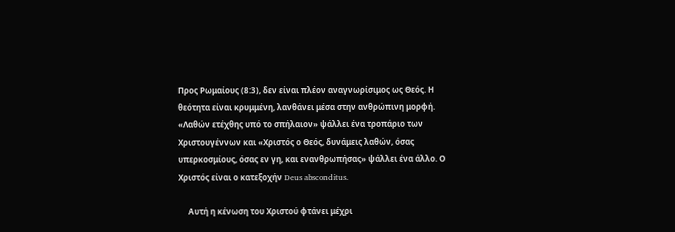Προς Ρωμαίους (8:3), δεν είναι πλέον αναγνωρίσιμος ως Θεός. Η θεότητα είναι κρυμμένη, λανθάνει μέσα στην ανθρώπινη μορφή. «Λαθών ετέχθης υπό το σπήλαιον» ψάλλει ένα τροπάριο των Χριστουγέννων και «Χριστός ο Θεός, δυνάμεις λαθών, όσας υπερκοσμίους, όσας εν γη, και ενανθρωπήσας» ψάλλει ένα άλλο. Ο Χριστός είναι ο κατεξοχήν Deus absconditus.

     Αυτή η κένωση του Χριστού φτάνει μέχρι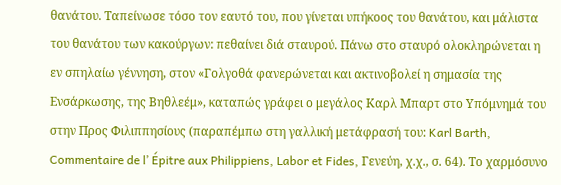θανάτου. Ταπείνωσε τόσο τον εαυτό του, που γίνεται υπήκοος του θανάτου, και μάλιστα του θανάτου των κακούργων: πεθαίνει διά σταυρού. Πάνω στο σταυρό ολοκληρώνεται η εν σπηλαίω γέννηση, στον «Γολγοθά φανερώνεται και ακτινοβολεί η σημασία της Ενσάρκωσης, της Βηθλεέμ», καταπώς γράφει ο μεγάλος Καρλ Μπαρτ στο Υπόμνημά του στην Προς Φιλιππησίους (παραπέμπω στη γαλλική μετάφρασή του: Karl Barth, Commentaire de l’ Épitre aux Philippiens, Labor et Fides, Γενεύη, χ.χ., σ. 64). Το χαρμόσυνο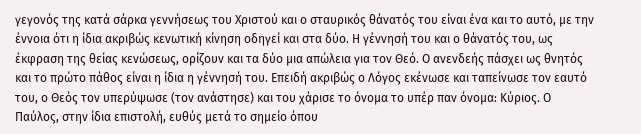γεγονός της κατά σάρκα γεννήσεως του Χριστού και ο σταυρικός θάνατός του είναι ένα και το αυτό, με την έννοια ότι η ίδια ακριβώς κενωτική κίνηση οδηγεί και στα δύο. Η γέννησή του και ο θάνατός του, ως έκφραση της θείας κενώσεως, ορίζουν και τα δύο μια απώλεια για τον Θεό. Ο ανενδεής πάσχει ως θνητός και το πρώτο πάθος είναι η ίδια η γέννησή του. Επειδή ακριβώς ο Λόγος εκένωσε και ταπείνωσε τον εαυτό του, ο Θεός τον υπερύψωσε (τον ανάστησε) και του χάρισε το όνομα το υπέρ παν όνομα: Κύριος. Ο Παύλος, στην ίδια επιστολή, ευθύς μετά το σημείο όπου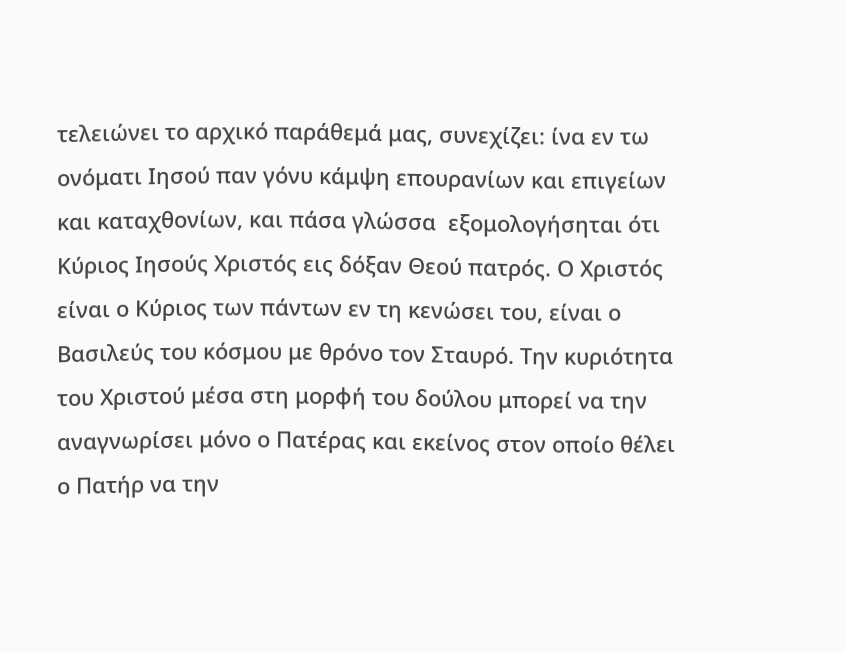τελειώνει το αρχικό παράθεμά μας, συνεχίζει: ίνα εν τω ονόματι Ιησού παν γόνυ κάμψη επουρανίων και επιγείων και καταχθονίων, και πάσα γλώσσα  εξομολογήσηται ότι Κύριος Ιησούς Χριστός εις δόξαν Θεού πατρός. Ο Χριστός είναι ο Κύριος των πάντων εν τη κενώσει του, είναι ο Βασιλεύς του κόσμου με θρόνο τον Σταυρό. Την κυριότητα του Χριστού μέσα στη μορφή του δούλου μπορεί να την αναγνωρίσει μόνο ο Πατέρας και εκείνος στον οποίο θέλει ο Πατήρ να την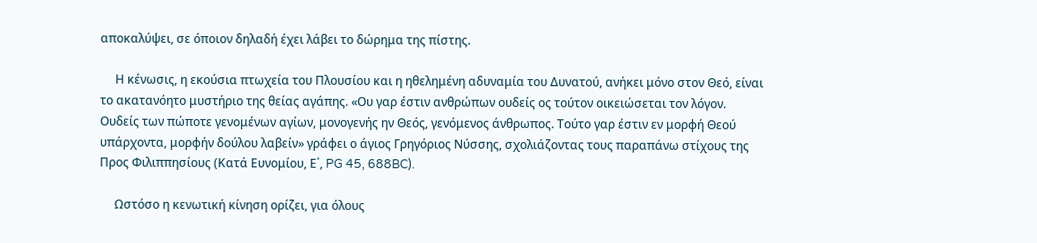αποκαλύψει, σε όποιον δηλαδή έχει λάβει το δώρημα της πίστης.

     Η κένωσις, η εκούσια πτωχεία του Πλουσίου και η ηθελημένη αδυναμία του Δυνατού, ανήκει μόνο στον Θεό, είναι το ακατανόητο μυστήριο της θείας αγάπης. «Ου γαρ έστιν ανθρώπων ουδείς ος τούτον οικειώσεται τον λόγον. Ουδείς των πώποτε γενομένων αγίων, μονογενής ην Θεός, γενόμενος άνθρωπος. Τούτο γαρ έστιν εν μορφή Θεού υπάρχοντα, μορφήν δούλου λαβείν» γράφει ο άγιος Γρηγόριος Νύσσης, σχολιάζοντας τους παραπάνω στίχους της Προς Φιλιππησίους (Κατά Ευνομίου, Ε΄, PG 45, 688BC).

     Ωστόσο η κενωτική κίνηση ορίζει, για όλους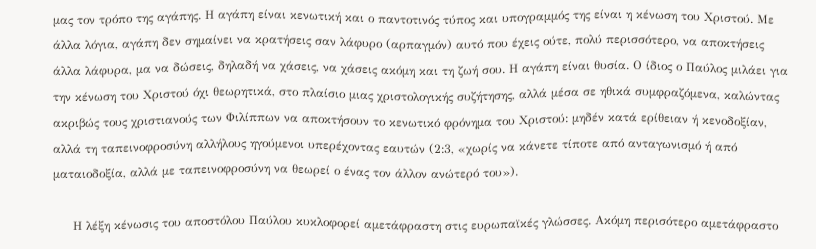μας τον τρόπο της αγάπης. Η αγάπη είναι κενωτική και ο παντοτινός τύπος και υπογραμμός της είναι η κένωση του Χριστού. Με άλλα λόγια, αγάπη δεν σημαίνει να κρατήσεις σαν λάφυρο (αρπαγμόν) αυτό που έχεις ούτε, πολύ περισσότερο, να αποκτήσεις άλλα λάφυρα, μα να δώσεις, δηλαδή να χάσεις, να χάσεις ακόμη και τη ζωή σου. Η αγάπη είναι θυσία. Ο ίδιος ο Παύλος μιλάει για την κένωση του Χριστού όχι θεωρητικά, στο πλαίσιο μιας χριστολογικής συζήτησης, αλλά μέσα σε ηθικά συμφραζόμενα, καλώντας ακριβώς τους χριστιανούς των Φιλίππων να αποκτήσουν το κενωτικό φρόνημα του Χριστού: μηδέν κατά ερίθειαν ή κενοδοξίαν, αλλά τη ταπεινοφροσύνη αλλήλους ηγούμενοι υπερέχοντας εαυτών (2:3, «χωρίς να κάνετε τίποτε από ανταγωνισμό ή από ματαιοδοξία, αλλά με ταπεινοφροσύνη να θεωρεί ο ένας τον άλλον ανώτερό του»).

     Η λέξη κένωσις του αποστόλου Παύλου κυκλοφορεί αμετάφραστη στις ευρωπαϊκές γλώσσες. Ακόμη περισότερο αμετάφραστο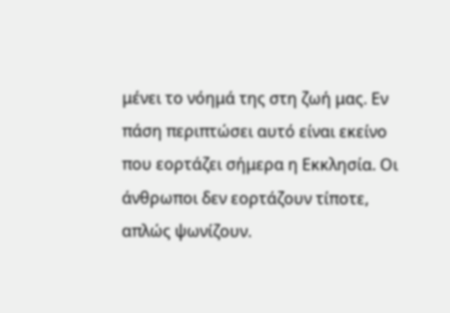μένει το νόημά της στη ζωή μας. Εν πάση περιπτώσει αυτό είναι εκείνο που εορτάζει σήμερα η Εκκλησία. Οι άνθρωποι δεν εορτάζουν τίποτε, απλώς ψωνίζουν.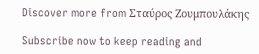Discover more from Σταύρος Ζουμπουλάκης

Subscribe now to keep reading and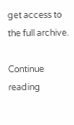get access to the full archive.

Continue reading